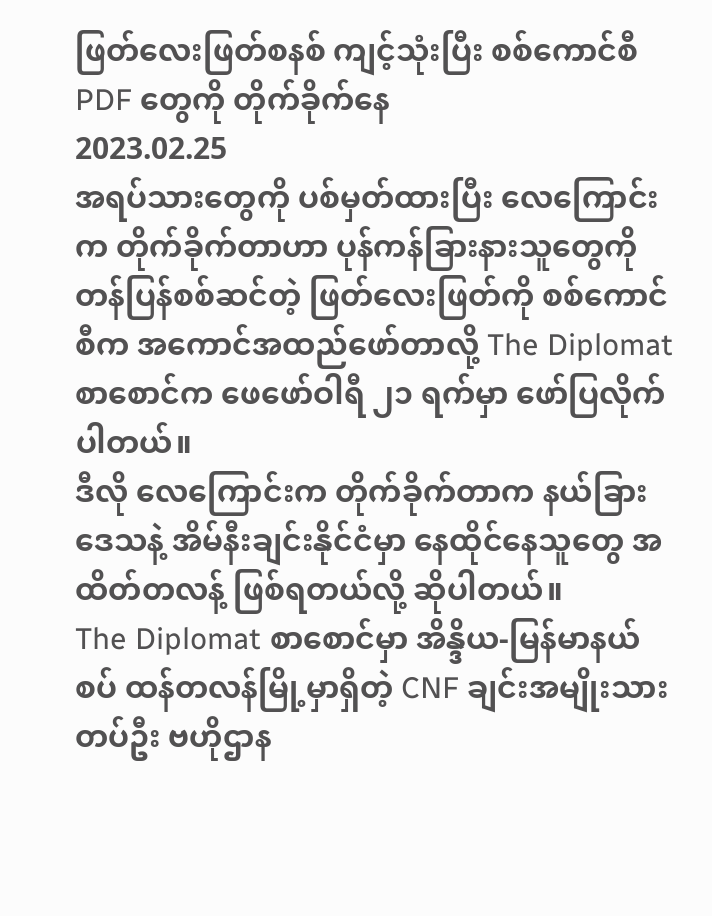ဖြတ်လေးဖြတ်စနစ် ကျင့်သုံးပြီး စစ်ကောင်စီ PDF တွေကို တိုက်ခိုက်နေ
2023.02.25
အရပ်သားတွေကို ပစ်မှတ်ထားပြီး လေကြောင်းက တိုက်ခိုက်တာဟာ ပုန်ကန်ခြားနားသူတွေကို တန်ပြန်စစ်ဆင်တဲ့ ဖြတ်လေးဖြတ်ကို စစ်ကောင်စီက အကောင်အထည်ဖော်တာလို့ The Diplomat စာစောင်က ဖေဖော်ဝါရီ ၂၁ ရက်မှာ ဖော်ပြလိုက်ပါတယ်။
ဒီလို လေကြောင်းက တိုက်ခိုက်တာက နယ်ခြားဒေသနဲ့ အိမ်နီးချင်းနိုင်ငံမှာ နေထိုင်နေသူတွေ အထိတ်တလန့် ဖြစ်ရတယ်လို့ ဆိုပါတယ်။
The Diplomat စာစောင်မှာ အိန္ဒိယ-မြန်မာနယ်စပ် ထန်တလန်မြို့မှာရှိတဲ့ CNF ချင်းအမျိုးသားတပ်ဦး ဗဟိုဌာန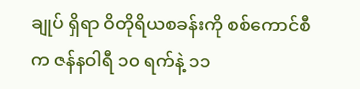ချုပ် ရှိရာ ဝိတိုရိယစခန်းကို စစ်ကောင်စီက ဇန်နဝါရီ ၁၀ ရက်နဲ့ ၁၁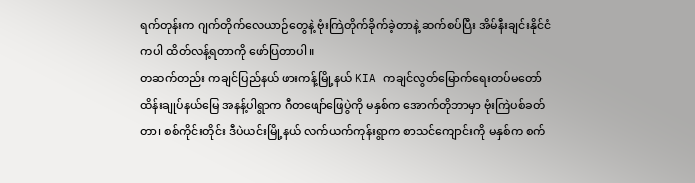ရက်တုန်းက ဂျက်တိုက်လေယာဉ်တွေနဲ့ ဗုံးကြဲတိုက်ခိုက်ခဲ့တာနဲ့ ဆက်စပ်ပြီး အိမ်နီးချင်းနိုင်ငံကပါ ထိတ်လန့်ရတာကို ဖော်ပြတာပါ။
တဆက်တည်း ကချင်ပြည်နယ် ဖားကန့်မြို့နယ် KIA ကချင်လွတ်မြောက်ရေးတပ်မတော် ထိန်းချုပ်နယ်မြေ အနန့်ပါရွာက ဂီတဖျော်ဖြေပွဲကို မနှစ်က အောက်တိုဘာမှာ ဗုံးကြဲပစ်ခတ်တာ၊ စစ်ကိုင်းတိုင်း ဒီပဲယင်းမြို့နယ် လက်ယက်ကုန်းရွာက စာသင်ကျောင်းကို မနှစ်က စက်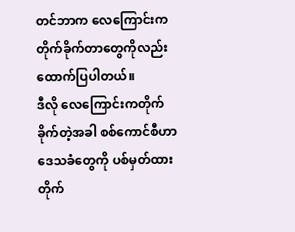တင်ဘာက လေကြောင်းက တိုက်ခိုက်တာတွေကိုလည်း ထောက်ပြပါတယ်။
ဒီလို လေကြောင်းကတိုက်ခိုက်တဲ့အခါ စစ်ကောင်စီဟာ ဒေသခံတွေကို ပစ်မှတ်ထား တိုက်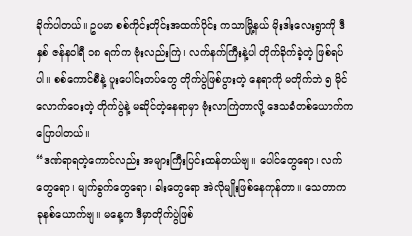ခိုက်ပါတယ်။ ဥပမာ စစ်ကိုင်းတိုင်းအထက်ပိုင်း ကသာမြို့နယ် မိုးဒါးလေးရွာကို ဒီနှစ် ဇန်နဝါရီ ၁၈ ရက်က ဗုံးလည်းကြဲ၊ လက်နက်ကြီးနဲ့ပါ တိုက်ခိုက်ခဲ့တဲ့ ဖြစ်ရပ်ပါ။ စစ်ကောင်စီနဲ့ ပူးပေါင်းတပ်တွေ တိုက်ပွဲဖြစ်ပွားတဲ့ နေရာကို မတိုက်ဘဲ ၅ မိုင်လောက်ဝေးတဲ့ တိုက်ပွဲနဲ့ မဆိုင်တဲ့နေရာမှာ ဗုံးလာကြဲတာလို့ ဒေသခံတစ်ယောက်က ပြောပါတယ်။
“ဒဏ်ရာရတဲ့ကောင်လည်း အများကြီးပြင်းထန်တယ်ဗျ။ ပေါင်တွေရော၊ လက်တွေရော၊ မျက်ခွက်တွေရော၊ ခါးတွေရော အဲလိုမျိုးဖြစ်နေကုန်တာ။ သေတာက ခုနစ်ယောက်ဗျ။ မနေ့က ဒီမှာတိုက်ပွဲဖြစ်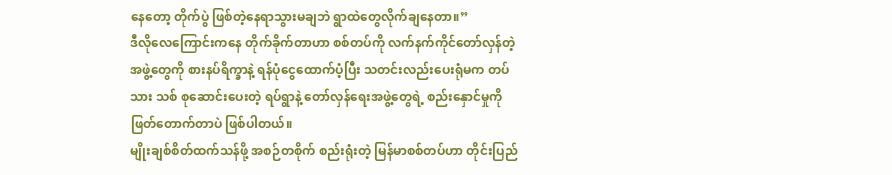နေတော့ တိုက်ပွဲ ဖြစ်တဲ့နေရာသွားမချဘဲ ရွာထဲတွေလိုက်ချနေတာ။”
ဒီလိုလေကြောင်းကနေ တိုက်ခိုက်တာဟာ စစ်တပ်ကို လက်နက်ကိုင်တော်လှန်တဲ့ အဖွဲ့တွေကို စားနပ်ရိက္ခာနဲ့ ရန်ပုံငွေထောက်ပံ့ပြီး သတင်းလည်းပေးရုံမက တပ်သား သစ် စုဆောင်းပေးတဲ့ ရပ်ရွာနဲ့ တော်လှန်ရေးအဖွဲ့တွေရဲ့ စည်းနှောင်မှုကို ဖြတ်တောက်တာပဲ ဖြစ်ပါတယ်။
မျိုးချစ်စိတ်ထက်သန်ဖို့ အစဉ်တစိုက် စည်းရုံးတဲ့ မြန်မာစစ်တပ်ဟာ တိုင်းပြည်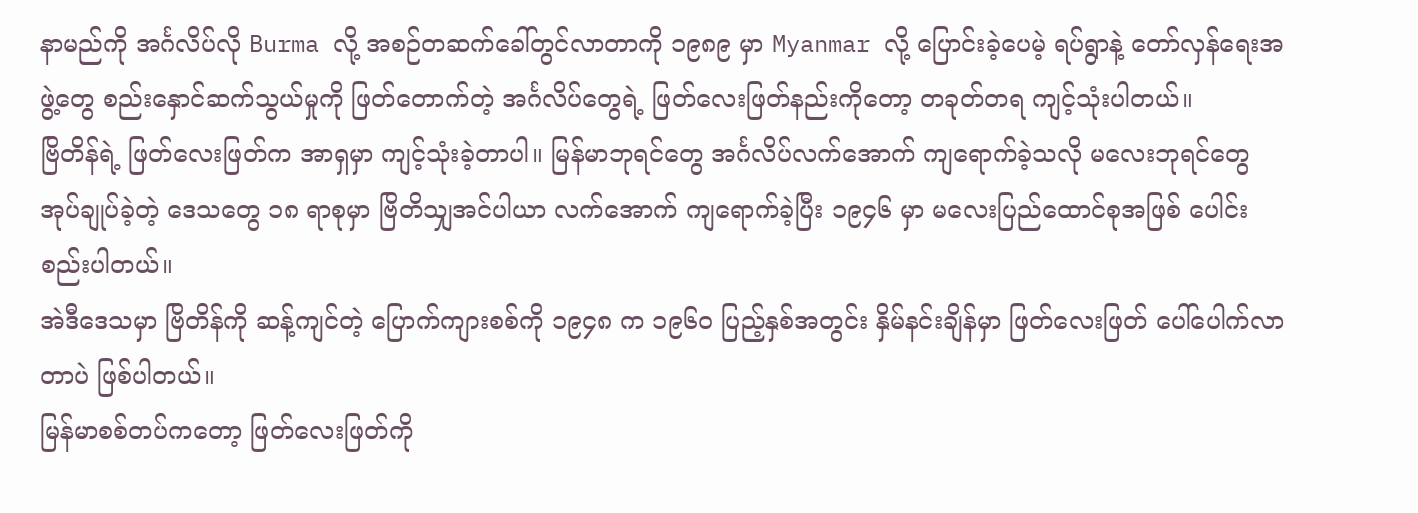နာမည်ကို အင်္ဂလိပ်လို Burma လို့ အစဉ်တဆက်ခေါ်တွင်လာတာကို ၁၉၈၉ မှာ Myanmar လို့ ပြောင်းခဲ့ပေမဲ့ ရပ်ရွာနဲ့ တော်လှန်ရေးအဖွဲ့တွေ စည်းနှောင်ဆက်သွယ်မှုကို ဖြတ်တောက်တဲ့ အင်္ဂလိပ်တွေရဲ့ ဖြတ်လေးဖြတ်နည်းကိုတော့ တခုတ်တရ ကျင့်သုံးပါတယ်။
ဗြိတိန်ရဲ့ ဖြတ်လေးဖြတ်က အာရှမှာ ကျင့်သုံးခဲ့တာပါ။ မြန်မာဘုရင်တွေ အင်္ဂလိပ်လက်အောက် ကျရောက်ခဲ့သလို မလေးဘုရင်တွေ အုပ်ချုပ်ခဲ့တဲ့ ဒေသတွေ ၁၈ ရာစုမှာ ဗြိတိသျှအင်ပါယာ လက်အောက် ကျရောက်ခဲ့ပြီး ၁၉၄၆ မှာ မလေးပြည်ထောင်စုအဖြစ် ပေါင်းစည်းပါတယ်။
အဲဒီဒေသမှာ ဗြိတိန်ကို ဆန့်ကျင်တဲ့ ပြောက်ကျားစစ်ကို ၁၉၄၈ က ၁၉၆၀ ပြည့်နှစ်အတွင်း နှိမ်နင်းချိန်မှာ ဖြတ်လေးဖြတ် ပေါ်ပေါက်လာတာပဲ ဖြစ်ပါတယ်။
မြန်မာစစ်တပ်ကတော့ ဖြတ်လေးဖြတ်ကို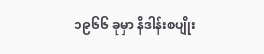၁၉၆၆ ခုမှာ နိဒါန်းစပျိုး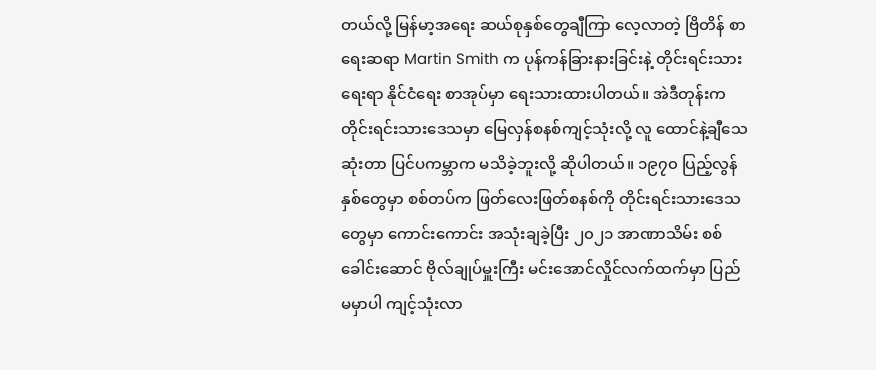တယ်လို့ မြန်မာ့အရေး ဆယ်စုနှစ်တွေချီကြာ လေ့လာတဲ့ ဗြိတိန် စာရေးဆရာ Martin Smith က ပုန်ကန်ခြားနားခြင်းနဲ့ တိုင်းရင်းသားရေးရာ နိုင်ငံရေး စာအုပ်မှာ ရေးသားထားပါတယ်။ အဲဒီတုန်းက တိုင်းရင်းသားဒေသမှာ မြေလှန်စနစ်ကျင့်သုံးလို့ လူ ထောင်နဲ့ချီသေဆုံးတာ ပြင်ပကမ္ဘာက မသိခဲ့ဘူးလို့ ဆိုပါတယ်။ ၁၉၇၀ ပြည့်လွန်နှစ်တွေမှာ စစ်တပ်က ဖြတ်လေးဖြတ်စနစ်ကို တိုင်းရင်းသားဒေသတွေမှာ ကောင်းကောင်း အသုံးချခဲ့ပြီး ၂၀၂၁ အာဏာသိမ်း စစ်ခေါင်းဆောင် ဗိုလ်ချုပ်မှူးကြီး မင်းအောင်လှိုင်လက်ထက်မှာ ပြည်မမှာပါ ကျင့်သုံးလာ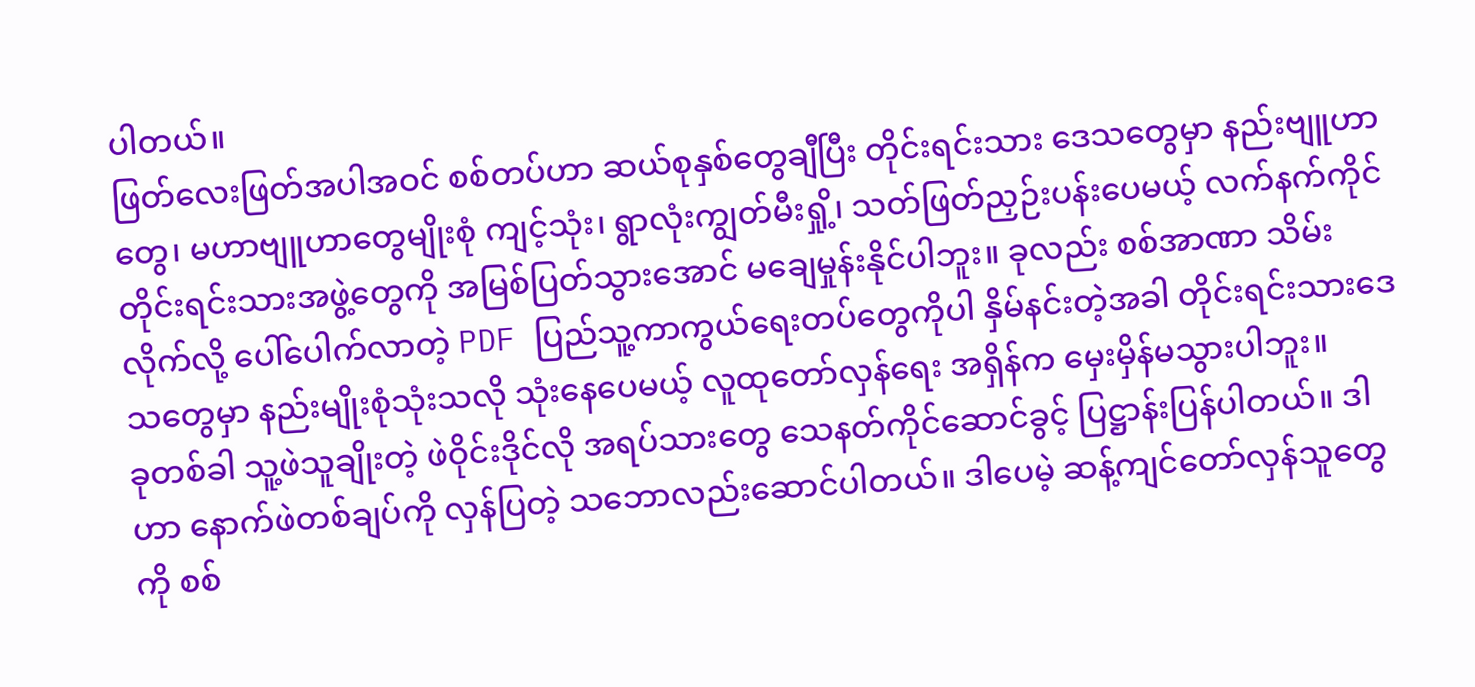ပါတယ်။
ဖြတ်လေးဖြတ်အပါအဝင် စစ်တပ်ဟာ ဆယ်စုနှစ်တွေချီပြီး တိုင်းရင်းသား ဒေသတွေမှာ နည်းဗျူဟာတွေ၊ မဟာဗျူဟာတွေမျိုးစုံ ကျင့်သုံး၊ ရွာလုံးကျွတ်မီးရှို့၊ သတ်ဖြတ်ညှဉ်းပန်းပေမယ့် လက်နက်ကိုင် တိုင်းရင်းသားအဖွဲ့တွေကို အမြစ်ပြတ်သွားအောင် မချေမှုန်းနိုင်ပါဘူး။ ခုလည်း စစ်အာဏာ သိမ်းလိုက်လို့ ပေါ်ပေါက်လာတဲ့ PDF ပြည်သူ့ကာကွယ်ရေးတပ်တွေကိုပါ နှိမ်နင်းတဲ့အခါ တိုင်းရင်းသားဒေသတွေမှာ နည်းမျိုးစုံသုံးသလို သုံးနေပေမယ့် လူထုတော်လှန်ရေး အရှိန်က မှေးမှိန်မသွားပါဘူး။
ခုတစ်ခါ သူ့ဖဲသူချိုးတဲ့ ဖဲဝိုင်းဒိုင်လို အရပ်သားတွေ သေနတ်ကိုင်ဆောင်ခွင့် ပြဋ္ဌာန်းပြန်ပါတယ်။ ဒါဟာ နောက်ဖဲတစ်ချပ်ကို လှန်ပြတဲ့ သဘောလည်းဆောင်ပါတယ်။ ဒါပေမဲ့ ဆန့်ကျင်တော်လှန်သူတွေကို စစ်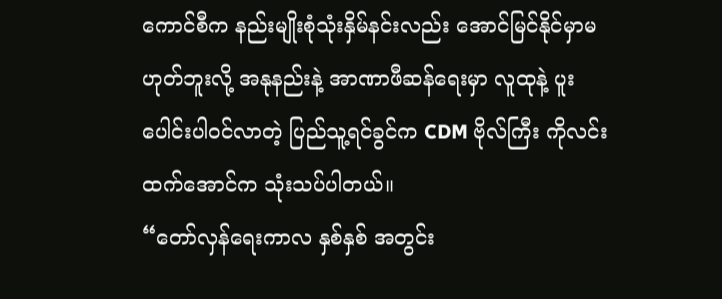ကောင်စီက နည်းမျိုးစုံသုံးနှိမ်နင်းလည်း အောင်မြင်နိုင်မှာမဟုတ်ဘူးလို့ အနုနည်းနဲ့ အာဏာဖီဆန်ရေးမှာ လူထုနဲ့ ပူးပေါင်းပါဝင်လာတဲ့ ပြည်သူ့ရင်ခွင်က CDM ဗိုလ်ကြီး ကိုလင်းထက်အောင်က သုံးသပ်ပါတယ်။
“တော်လှန်ရေးကာလ နှစ်နှစ် အတွင်း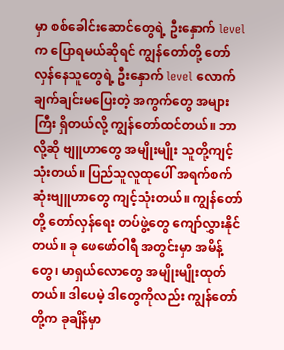မှာ စစ်ခေါင်းဆောင်တွေရဲ့ ဦးနှောက် level က ပြောရမယ်ဆိုရင် ကျွန်တော်တို့ တော်လှန်နေသူတွေရဲ့ ဦးနှောက် level လောက် ချက်ချင်းမပြေးတဲ့ အကွက်တွေ အများကြီး ရှိတယ်လို့ ကျွန်တော်ထင်တယ်။ ဘာလို့ဆို ဗျူဟာတွေ အမျိုးမျိုး သူတို့ကျင့်သုံးတယ်။ ပြည်သူလူထုပေါ် အရက်စက်ဆုံးဗျူဟာတွေ ကျင့်သုံးတယ်။ ကျွန်တော်တို့ တော်လှန်ရေး တပ်ဖွဲ့တွေ ကျော်လွှားနိုင်တယ်။ ခု ဖေဖော်ဝါရီ အတွင်းမှာ အမိန့်တွေ၊ မာရှယ်လောတွေ အမျိုးမျိုးထုတ်တယ်။ ဒါပေမဲ့ ဒါတွေကိုလည်း ကျွန်တော်တို့က ခုချိန်မှာ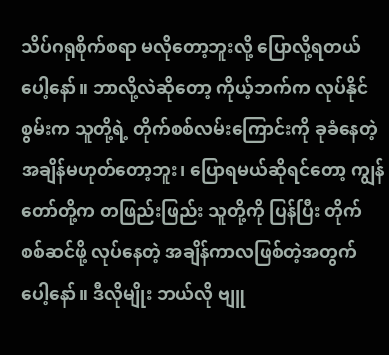သိပ်ဂရုစိုက်စရာ မလိုတော့ဘူးလို့ ပြောလို့ရတယ်ပေါ့နော်။ ဘာလို့လဲဆိုတော့ ကိုယ့်ဘက်က လုပ်နိုင်စွမ်းက သူတို့ရဲ့ တိုက်စစ်လမ်းကြောင်းကို ခုခံနေတဲ့ အချိန်မဟုတ်တော့ဘူး၊ ပြောရမယ်ဆိုရင်တော့ ကျွန်တော်တို့က တဖြည်းဖြည်း သူတို့ကို ပြန်ပြီး တိုက်စစ်ဆင်ဖို့ လုပ်နေတဲ့ အချိန်ကာလဖြစ်တဲ့အတွက်ပေါ့နော်။ ဒီလိုမျိုး ဘယ်လို ဗျူ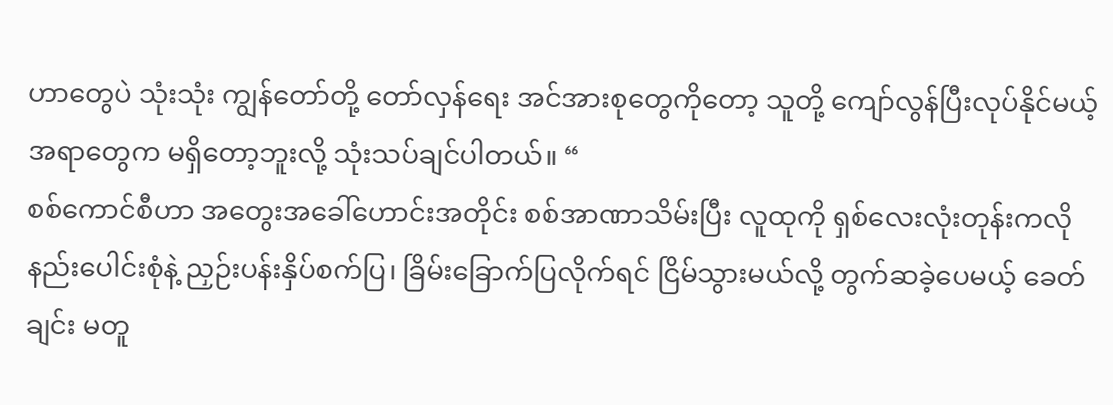ဟာတွေပဲ သုံးသုံး ကျွန်တော်တို့ တော်လှန်ရေး အင်အားစုတွေကိုတော့ သူတို့ ကျော်လွန်ပြီးလုပ်နိုင်မယ့် အရာတွေက မရှိတော့ဘူးလို့ သုံးသပ်ချင်ပါတယ်။ “
စစ်ကောင်စီဟာ အတွေးအခေါ်ဟောင်းအတိုင်း စစ်အာဏာသိမ်းပြီး လူထုကို ရှစ်လေးလုံးတုန်းကလို နည်းပေါင်းစုံနဲ့ ညှဉ်းပန်းနှိပ်စက်ပြ၊ ခြိမ်းခြောက်ပြလိုက်ရင် ငြိမ်သွားမယ်လို့ တွက်ဆခဲ့ပေမယ့် ခေတ်ချင်း မတူ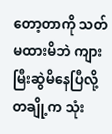တော့တာကို သတ်မထားမိဘဲ ကျားမြီးဆွဲမိနေပြီလို့ တချို့က သုံး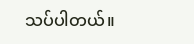သပ်ပါတယ်။